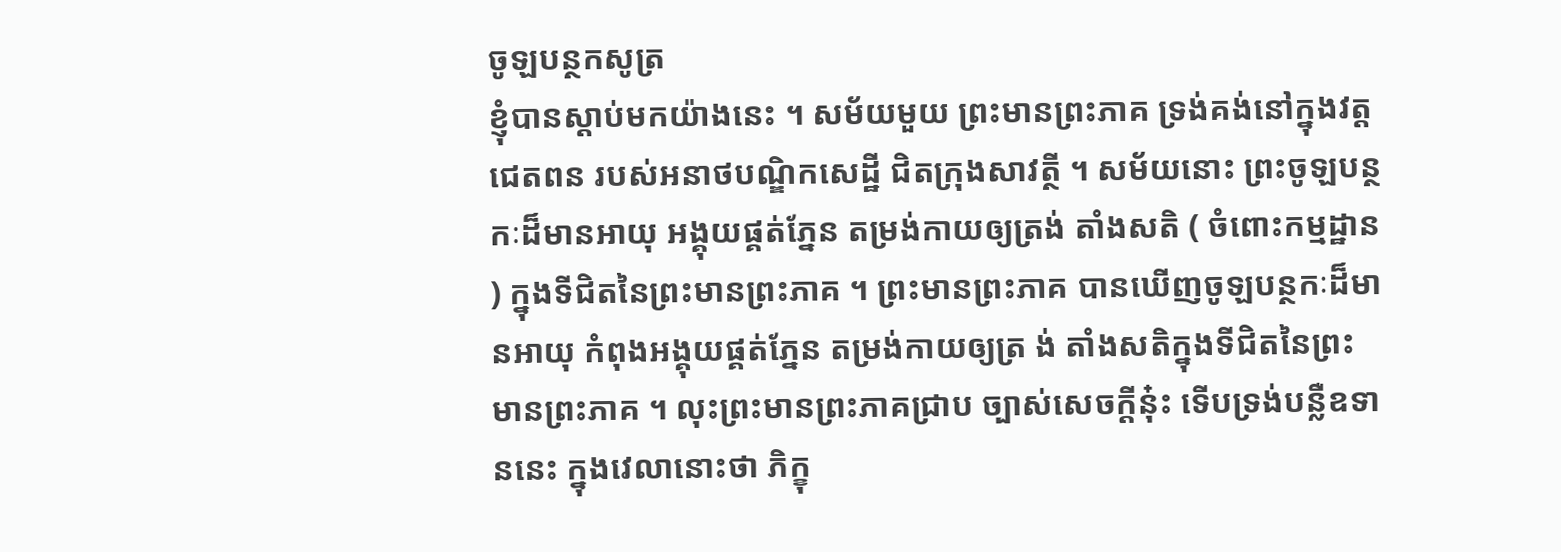ចូឡបន្ថកសូត្រ
ខ្ញុំបានស្តាប់មកយ៉ាងនេះ ។ សម័យមួយ ព្រះមានព្រះភាគ ទ្រង់គង់នៅក្នុងវត្តជេតពន របស់អនាថបណ្ឌិកសេដ្ឋី ជិតក្រុងសាវត្ថី ។ សម័យនោះ ព្រះចូឡបន្ថកៈដ៏មានអាយុ អង្គុយផ្គត់ភ្នែន តម្រង់កាយឲ្យត្រង់ តាំងសតិ ( ចំពោះកម្មដ្ឋាន ) ក្នុងទីជិតនៃព្រះមានព្រះភាគ ។ ព្រះមានព្រះភាគ បានឃើញចូឡបន្ថកៈដ៏មានអាយុ កំពុងអង្គុយផ្គត់ភ្នែន តម្រង់កាយឲ្យត្រ ង់ តាំងសតិក្នុងទីជិតនៃព្រះមានព្រះភាគ ។ លុះព្រះមានព្រះភាគជ្រាប ច្បាស់សេចក្តីនុ៎ះ ទើបទ្រង់បន្លឺឧទាននេះ ក្នុងវេលានោះថា ភិក្ខុ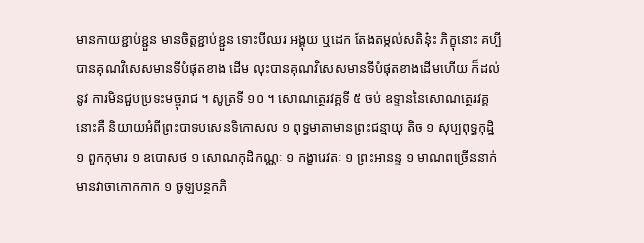មានកាយខ្ជាប់ខ្ជួន មានចិត្តខ្ជាប់ខ្ជួន ទោះបីឈរ អង្គុយ ឬដេក តែងតម្កល់សតិន៎ុះ ភិក្ខុនោះ គប្បីបានគុណវិសេសមានទីបំផុតខាង ដើម លុះបានគុណវិសេសមានទីបំផុតខាងដើមហើយ ក៏ដល់នូវ ការមិនជួបប្រទះមច្ចុរាជ ។ សូត្រទី ១០ ។ សោណត្ថេរវគ្គទី ៥ ចប់ ឧទ្ទាននៃសោណត្ថេរវគ្គនោះគឺ និយាយអំពីព្រះបាទបសេនទិកោសល ១ ពុទ្ធមាតាមានព្រះជន្មាយុ តិច ១ សុប្បពុទ្ធកុដ្ឋិ ១ ពួកកុមារ ១ ឧបោសថ ១ សោណកុដិកណ្ណៈ ១ កង្ខារេវតៈ ១ ព្រះអានន្ទ ១ មាណពច្រើននាក់ មានវាចាកោកកាក ១ ចូឡបន្ថកភិ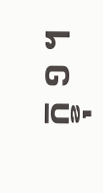ក្ខុ ១ ។